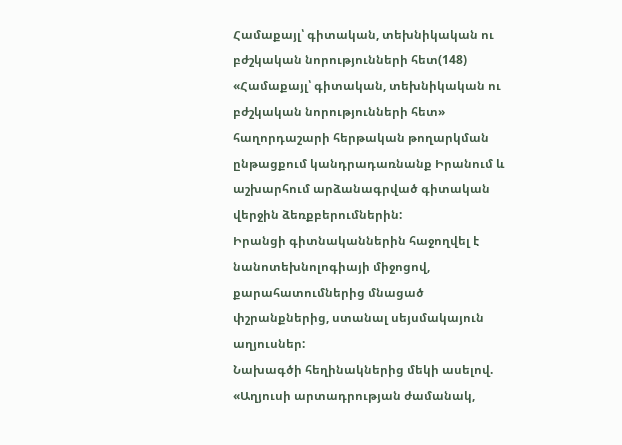Համաքայլ՝ գիտական, տեխնիկական ու բժշկական նորությունների հետ(148)
«Համաքայլ՝ գիտական, տեխնիկական ու բժշկական նորությունների հետ» հաղորդաշարի հերթական թողարկման ընթացքում կանդրադառնանք Իրանում և աշխարհում արձանագրված գիտական վերջին ձեռքբերումներին:
Իրանցի գիտնականներին հաջողվել է նանոտեխնոլոգիայի միջոցով, քարահատումներից մնացած փշրանքներից, ստանալ սեյսմակայուն աղյուսներ:
Նախագծի հեղինակներից մեկի ասելով. «Աղյուսի արտադրության ժամանակ,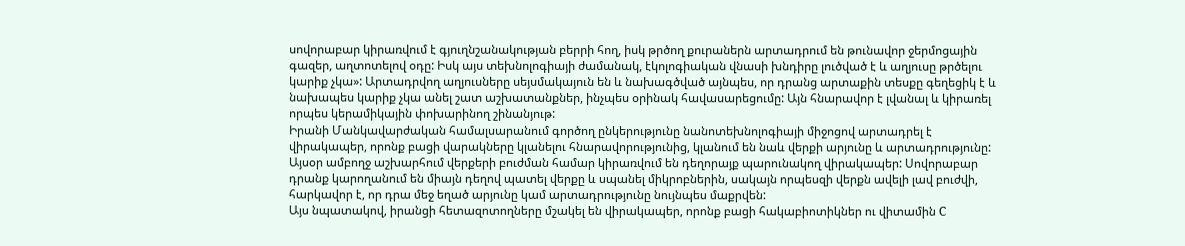սովորաբար կիրառվում է գյուղնշանակության բերրի հող, իսկ թրծող քուրաներն արտադրում են թունավոր ջերմոցային գազեր, աղտոտելով օդը: Իսկ այս տեխնոլոգիայի ժամանակ, էկոլոգիական վնասի խնդիրը լուծված է և աղյուսը թրծելու կարիք չկա»: Արտադրվող աղյուսները սեյսմակայուն են և նախագծված այնպես, որ դրանց արտաքին տեսքը գեղեցիկ է և նախապես կարիք չկա անել շատ աշխատանքներ, ինչպես օրինակ հավասարեցումը: Այն հնարավոր է լվանալ և կիրառել որպես կերամիկային փոխարինող շինանյութ:
Իրանի Մանկավարժական համալսարանում գործող ընկերությունը նանոտեխնոլոգիայի միջոցով արտադրել է վիրակապեր, որոնք բացի վարակները կլանելու հնարավորությունից, կլանում են նաև վերքի արյունը և արտադրությունը: Այսօր ամբողջ աշխարհում վերքերի բուժման համար կիրառվում են դեղորայք պարունակող վիրակապեր: Սովորաբար դրանք կարողանում են միայն դեղով պատել վերքը և սպանել միկրոբներին, սակայն որպեսզի վերքն ավելի լավ բուժվի, հարկավոր է, որ դրա մեջ եղած արյունը կամ արտադրությունը նույնպես մաքրվեն:
Այս նպատակով, իրանցի հետազոտողները մշակել են վիրակապեր, որոնք բացի հակաբիոտիկներ ու վիտամին C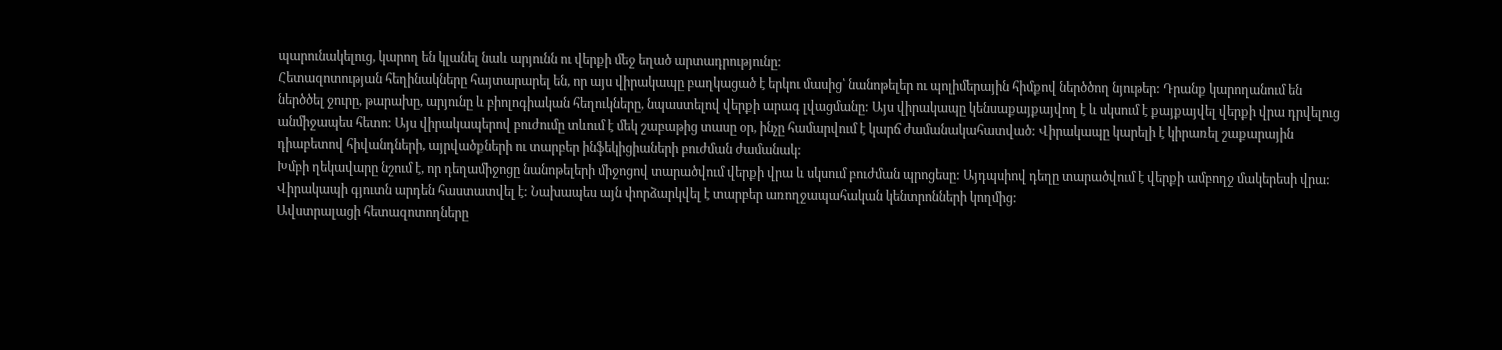պարունակելուց, կարող են կլանել նաև արյունն ու վերքի մեջ եղած արտադրությունը:
Հետազոտության հեղինակները հայտարարել են, որ այս վիրակապը բաղկացած է երկու մասից՝ նանոթելեր ու պոլիմերային հիմքով ներծծող նյութեր: Դրանք կարողանում են ներծծել ջուրը, թարախը, արյունը և բիոլոգիական հեղուկները, նպաստելով վերքի արագ լվացմանը: Այս վիրակապը կենսաքայքայվող է և սկսում է քայքայվել վերքի վրա դրվելուց անմիջապես հետո: Այս վիրակապերով բուժումը տևում է մեկ շաբաթից տասը օր, ինչը համարվում է կարճ ժամանակահատված: Վիրակապը կարելի է կիրառել շաքարային դիաբետով հիվանդների, այրվածքների ու տարբեր ինֆեկիցիաների բուժման ժամանակ:
Խմբի ղեկավարը նշում է, որ դեղամիջոցը նանոթելերի միջոցով տարածվում վերքի վրա և սկսում բուժման պրոցեսը: Այդպսիով դեղը տարածվում է վերքի ամբողջ մակերեսի վրա:
Վիրակապի գյուտն արդեն հաստատվել է: Նախապես այն փորձարկվել է տարբեր առողջապահական կենտրոնների կողմից:
Ավստրալացի հետազոտողները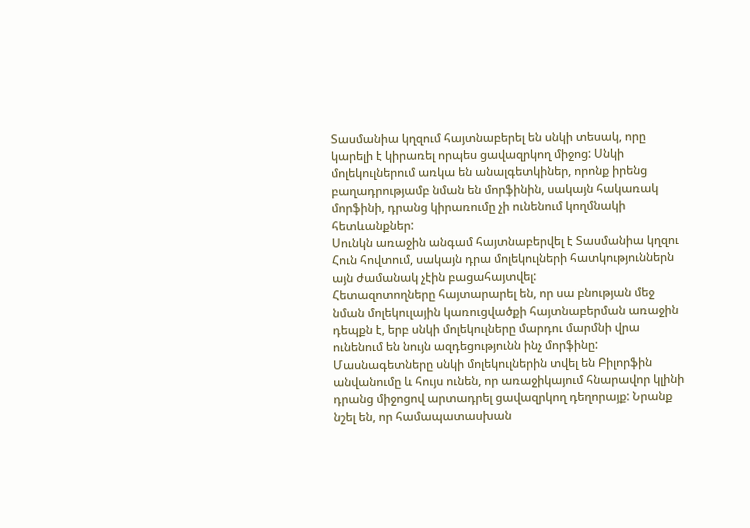Տասմանիա կղզում հայտնաբերել են սնկի տեսակ, որը կարելի է կիրառել որպես ցավազրկող միջոց: Սնկի մոլեկուլներում առկա են անալգետկիներ, որոնք իրենց բաղադրությամբ նման են մորֆինին, սակայն հակառակ մորֆինի, դրանց կիրառումը չի ունենում կողմնակի հետևանքներ:
Սունկն առաջին անգամ հայտնաբերվել է Տասմանիա կղզու Հուն հովտում, սակայն դրա մոլեկուլների հատկություններն այն ժամանակ չէին բացահայտվել:
Հետազոտողները հայտարարել են, որ սա բնության մեջ նման մոլեկուլային կառուցվածքի հայտնաբերման առաջին դեպքն է, երբ սնկի մոլեկուլները մարդու մարմնի վրա ունենում են նույն ազդեցությունն ինչ մորֆինը: Մասնագետները սնկի մոլեկուլներին տվել են Բիլորֆին անվանումը և հույս ունեն, որ առաջիկայում հնարավոր կլինի դրանց միջոցով արտադրել ցավազրկող դեղորայք: Նրանք նշել են, որ համապատասխան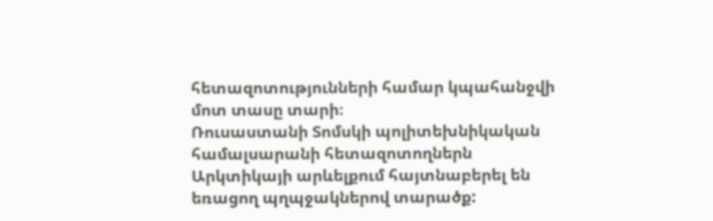հետազոտությունների համար կպահանջվի մոտ տասը տարի։
Ռուսաստանի Տոմսկի պոլիտեխնիկական համալսարանի հետազոտողներն Արկտիկայի արևելքում հայտնաբերել են եռացող պղպջակներով տարածք: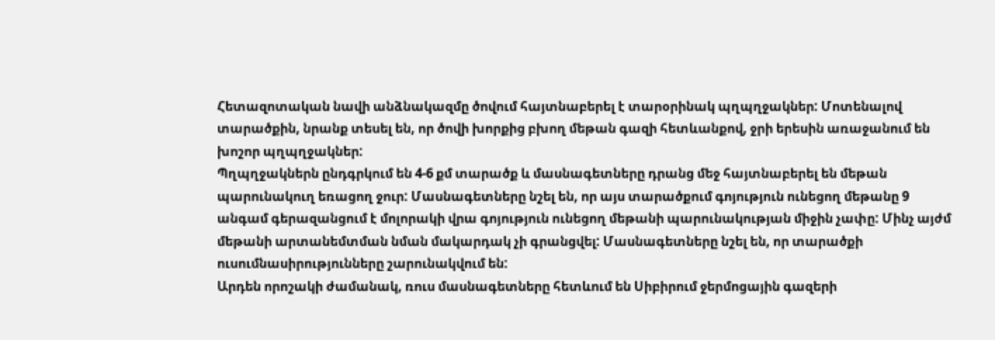Հետազոտական նավի անձնակազմը ծովում հայտնաբերել է տարօրինակ պղպղջակներ: Մոտենալով տարածքին, նրանք տեսել են, որ ծովի խորքից բխող մեթան գազի հետևանքով, ջրի երեսին առաջանում են խոշոր պղպղջակներ:
Պղպղջակներն ընդգրկում են 4-6 քմ տարածք և մասնագետները դրանց մեջ հայտնաբերել են մեթան պարունակուղ եռացող ջուր: Մասնագետները նշել են, որ այս տարածքում գոյություն ունեցող մեթանը 9 անգամ գերազանցում է մոլորակի վրա գոյություն ունեցող մեթանի պարունակության միջին չափը: Մինչ այժմ մեթանի արտանեմտման նման մակարդակ չի գրանցվել: Մասնագետները նշել են, որ տարածքի ուսումնասիրությունները շարունակվում են:
Արդեն որոշակի ժամանակ, ռուս մասնագետները հետևում են Սիբիրում ջերմոցային գազերի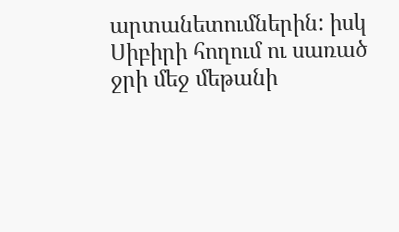արտանետումներին: իսկ Սիբիրի հողում ու սառած ջրի մեջ մեթանի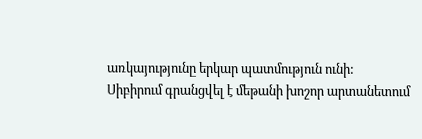առկայությունը երկար պատմություն ունի:
Սիբիրում գրանցվել է մեթանի խոշոր արտանետում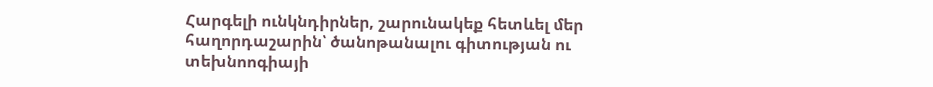Հարգելի ունկնդիրներ, շարունակեք հետևել մեր հաղորդաշարին՝ ծանոթանալու գիտության ու տեխնոոգիայի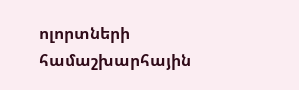ոլորտների համաշխարհային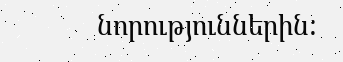նորություններին: